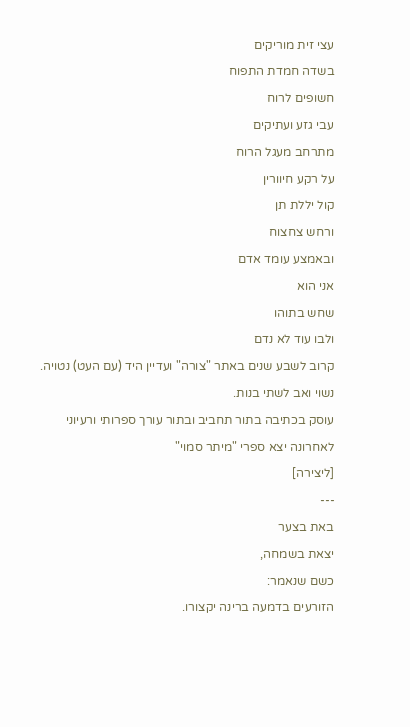עצי זית מוריקים
בשדה חמדת התפוח
חשופים לרוח
עבי גזע ועתיקים
מתרחב מעגל הרוח
על רקע חיוורין
קול יללת תן
ורחש צחצוח
ובאמצע עומד אדם
אני הוא
שחש בתוהו
ולבו עוד לא נדם
קרוב לשבע שנים באתר "צורה" ועדיין היד (עם העט) נטויה.
נשוי ואב לשתי בנות.
עוסק בכתיבה בתור תחביב ובתור עורך ספרותי ורעיוני
לאחרונה יצא ספרי "מיתר סמוי"
[ליצירה]
---
באת בצער
יצאת בשמחה,
כשם שנאמר:
הזורעים בדמעה ברינה יקצורו.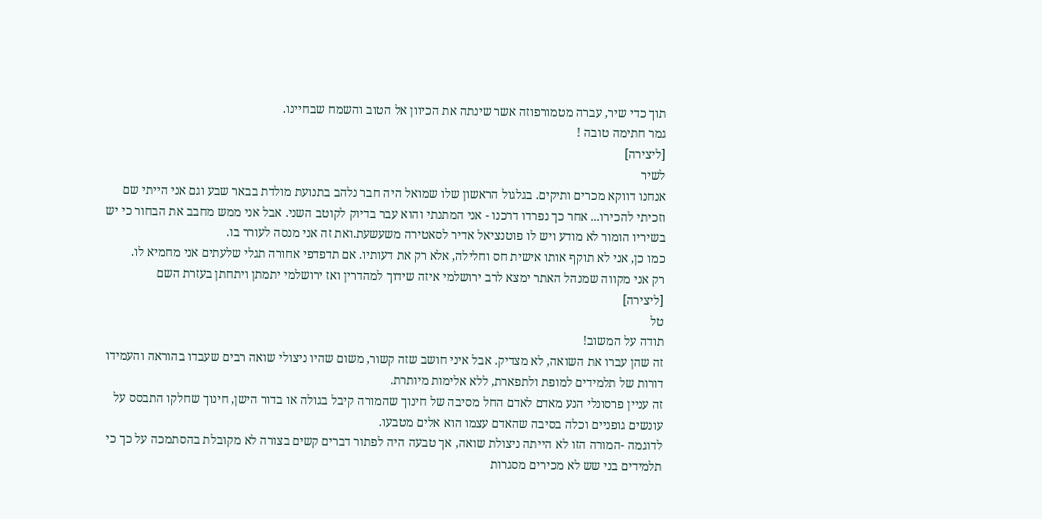תוך כדי שיר, עברה מטמורפוזה אשר שינתה את הכיוון אל הטוב והשמח שבחיינו.
גמר חתימה טובה !
[ליצירה]
לשיר
אנחנו דווקא מכרים ותיקים. בגלגול הראשון שלו שמואל היה חבר נלהב בתנועת מולדת בבאר שבע וגם אני הייתי שם וזכיתי להכירו... אחר כך נפרדו דרכנו - אני המתנתי והוא עבר בדיוק לקוטב השני. אבל אני ממש מחבב את הבחור כי יש בשיריו הומור לא מודע ויש לו פוטנציאל אדיר לסאטירה משעשעת.ואת זה אני מנסה לעורר בו.
כמו כן, אני לא תוקף אותו אישית חס וחלילה, אלא רק את דעותיו. אם תדפדפי אחורה תגלי שלעתים אני מחמיא לו.
רק אני מקווה שמנהל האתר ימצא לרב ירושלמי איזה שידוך למהדרין ואז ירושלמי יתמתן ויתחתן בעזרת השם
[ליצירה]
טל
תודה על המשוב!
זה שהן עברו את השואה, לא מצדיק. אבל איני חושב שזה קשור, משום שהיו ניצולי שואה רבים שעבדו בהוראה והעמידו דורות של תלמידים למופת ולתפארת, ללא אלימות מיותרת.
זה עניין פרסונלי הנע מאדם לאדם החל מסיבה של חינוך שהמורה קיבל בגולה או בדור הישן, חינוך שחלקו התבסס על עונשים גופניים וכלה בסיבה שהאדם עצמו הוא אלים מטבעו.
לדוגמה -המורה הזו לא הייתה ניצולת שואה, אך טבעה היה לפתור דברים קשים בצורה לא מקובלת בהסתמכה על כך כי תלמידים בני שש לא מכירים מסגרות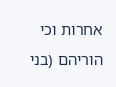אחרות וכי הוריהם (בני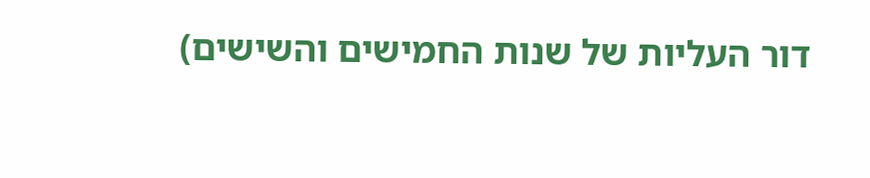דור העליות של שנות החמישים והשישים)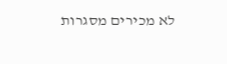לא מכירים מסגרות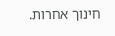חינוך אחרות.